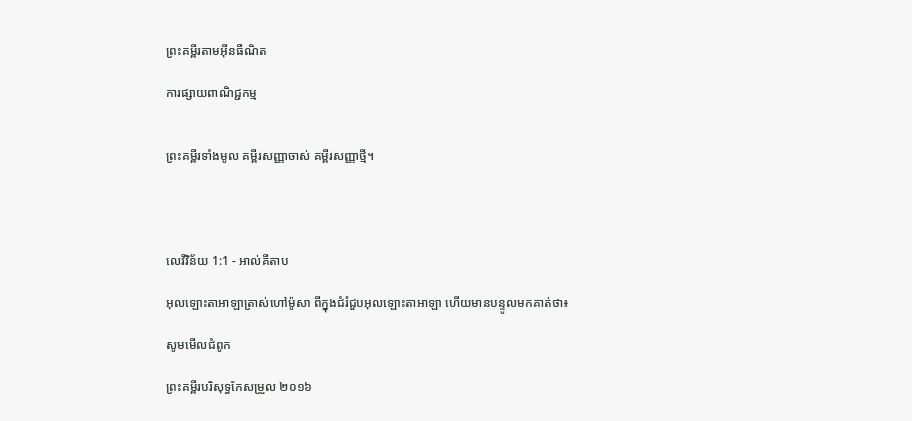ព្រះគម្ពីរតាមអ៊ីនធឺណិត

ការផ្សាយពាណិជ្ជកម្ម


ព្រះគម្ពីរទាំងមូល គម្ពីរសញ្ញាចាស់ គម្ពីរសញ្ញាថ្មី។




លេវី‌វិន័យ 1:1 - អាល់គីតាប

អុលឡោះ‌តាអាឡាត្រាស់ហៅម៉ូសា ពីក្នុងជំរំជួបអុលឡោះ‌តាអាឡា ហើយមានបន្ទូលមកគាត់ថា៖

សូមមើលជំពូក

ព្រះគម្ពីរបរិសុទ្ធកែសម្រួល ២០១៦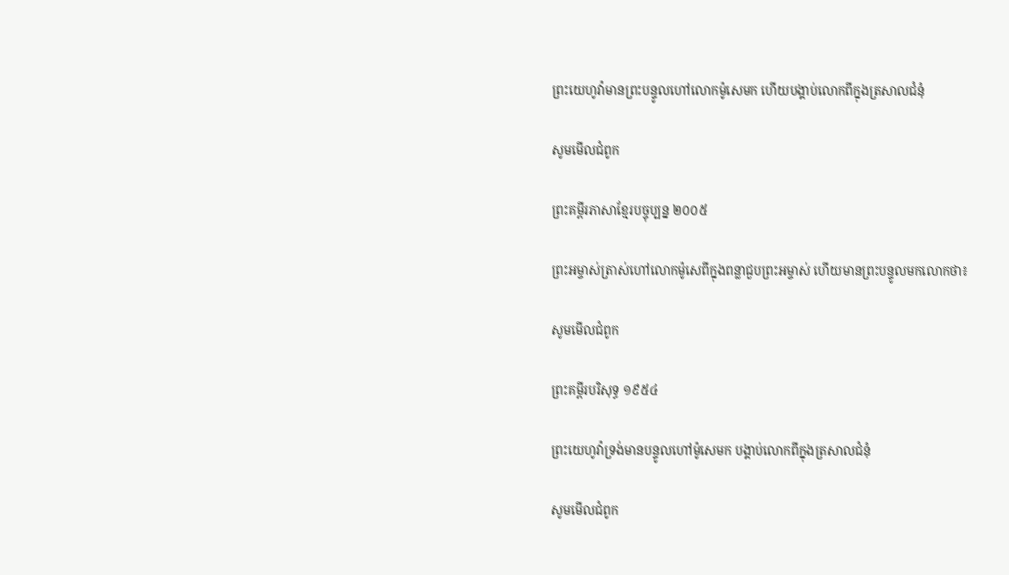ព្រះ‌យេហូវ៉ាមានព្រះ‌បន្ទូលហៅលោកម៉ូសេមក ហើយបង្គាប់លោកពីក្នុងត្រសាល‌ជំនុំ

សូមមើលជំពូក

ព្រះគម្ពីរភាសាខ្មែរបច្ចុប្បន្ន ២០០៥

ព្រះ‌អម្ចាស់ត្រាស់ហៅលោកម៉ូសេពីក្នុងពន្លាជួបព្រះ‌អម្ចាស់ ហើយមានព្រះ‌បន្ទូលមកលោកថា៖

សូមមើលជំពូក

ព្រះគម្ពីរបរិសុទ្ធ ១៩៥៤

ព្រះ‌យេហូវ៉ាទ្រង់មានបន្ទូលហៅម៉ូសេមក បង្គាប់លោកពីក្នុងត្រសាលជំនុំ

សូមមើលជំពូក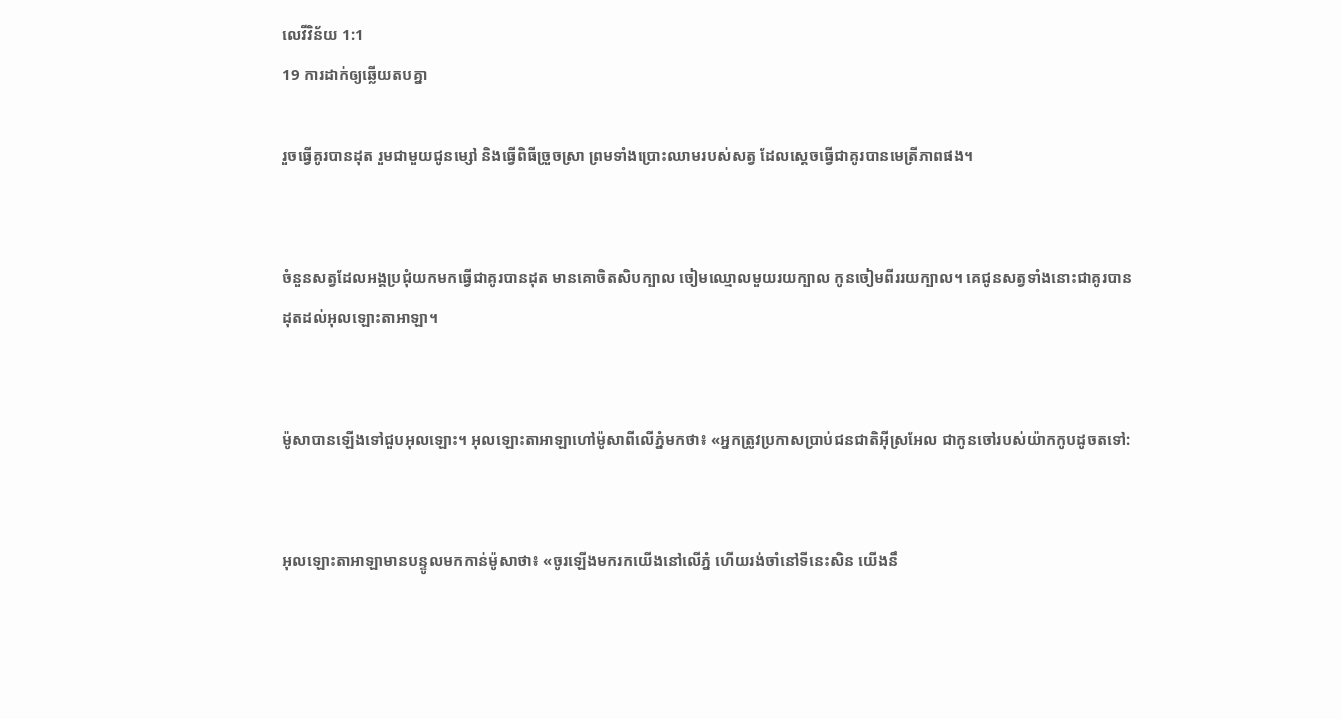លេវី‌វិន័យ 1:1
19 ការដាក់ឲ្យឆ្លើយតបគ្នា

រួចធ្វើគូរបានដុត រួមជាមួយជូនម្សៅ និងធ្វើពិធីច្រួចស្រា ព្រមទាំងប្រោះឈាមរបស់សត្វ ដែលស្តេចធ្វើជាគូរបានមេត្រី‌ភាពផង។


ចំនួនសត្វដែលអង្គប្រជុំយកមកធ្វើជាគូរបានដុត មានគោចិត‌សិបក្បាល ចៀមឈ្មោលមួយរយក្បាល កូនចៀមពីររយក្បាល។ គេជូនសត្វទាំងនោះជាគូរបានដុតដល់អុលឡោះ‌តាអាឡា។


ម៉ូសាបានឡើងទៅជួបអុលឡោះ។ អុលឡោះ‌តាអាឡាហៅម៉ូសាពីលើភ្នំមកថា៖ «អ្នកត្រូវប្រកាសប្រាប់ជន‌ជាតិអ៊ីស្រ‌អែល ជាកូនចៅរបស់យ៉ាកកូបដូចតទៅ:


អុលឡោះ‌តាអាឡាមានបន្ទូលមកកាន់ម៉ូសាថា៖ «ចូរឡើងមករកយើងនៅលើភ្នំ ហើយរង់ចាំនៅទីនេះសិន យើងនឹ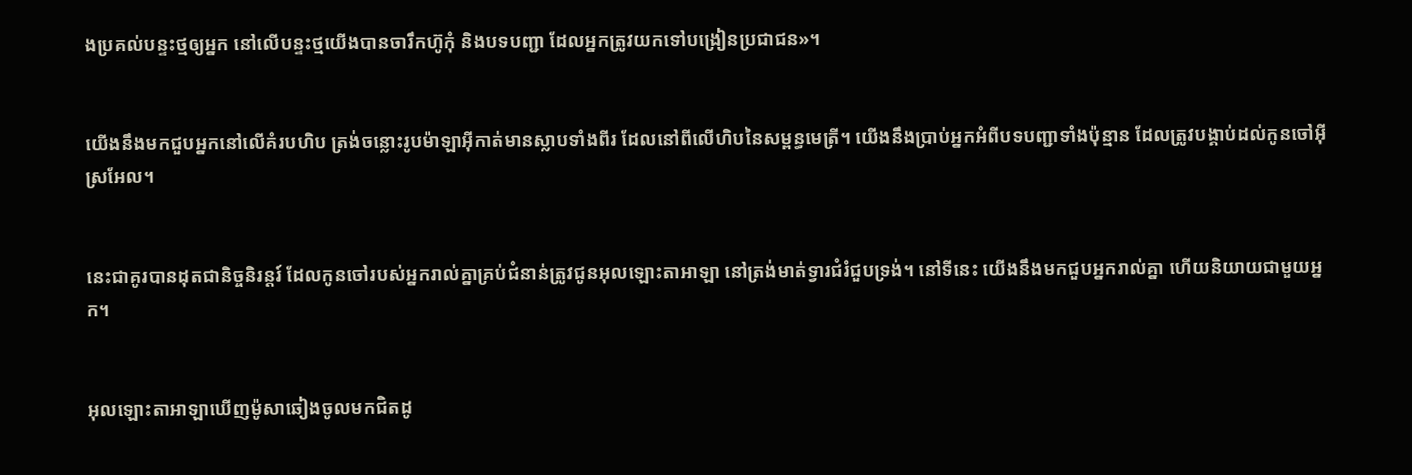ងប្រគល់បន្ទះថ្មឲ្យអ្នក នៅលើបន្ទះថ្មយើងបានចារឹកហ៊ូកុំ និងបទបញ្ជា ដែលអ្នកត្រូវយកទៅបង្រៀនប្រជា‌ជន»។


យើងនឹងមកជួបអ្នកនៅលើគំរបហិប ត្រង់ចន្លោះរូបម៉ាឡា‌អ៊ីកាត់មានស្លាបទាំងពីរ ដែលនៅពីលើហិបនៃសម្ពន្ធ‌មេត្រី។ យើងនឹងប្រាប់អ្នកអំពីបទបញ្ជាទាំងប៉ុន្មាន ដែលត្រូវបង្គាប់ដល់កូនចៅអ៊ីស្រ‌អែល។


នេះជាគូរបានដុតជានិច្ចនិរន្តរ៍ ដែលកូនចៅរបស់អ្នករាល់គ្នាគ្រប់ជំនាន់ត្រូវជូនអុលឡោះ‌តាអាឡា នៅត្រង់មាត់ទ្វារជំរំជួបទ្រង់។ នៅទីនេះ យើងនឹងមកជួបអ្នករាល់គ្នា ហើយនិយាយជាមួយអ្នក។


អុលឡោះ‌តាអាឡាឃើញម៉ូសាឆៀងចូលមកជិតដូ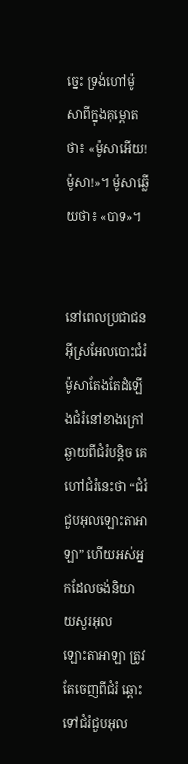ច្នេះ ទ្រង់ហៅម៉ូសាពីក្នុងគុម្ពោតថា៖ «ម៉ូសាអើយ! ម៉ូសា!»។ ម៉ូសាឆ្លើយថា៖ «បាទ»។


នៅពេលប្រជា‌ជនអ៊ីស្រ‌អែលបោះជំរំ ម៉ូសាតែងតែដំឡើងជំរំនៅខាងក្រៅ ឆ្ងាយពីជំរំបន្តិច គេហៅជំរំនេះថា “ជំរំជួបអុលឡោះ‌តាអាឡា” ហើយអស់អ្នកដែលចង់និយាយសួរអុលឡោះ‌តាអាឡា ត្រូវតែចេញពីជំរំ ឆ្ពោះទៅជំរំជួបអុល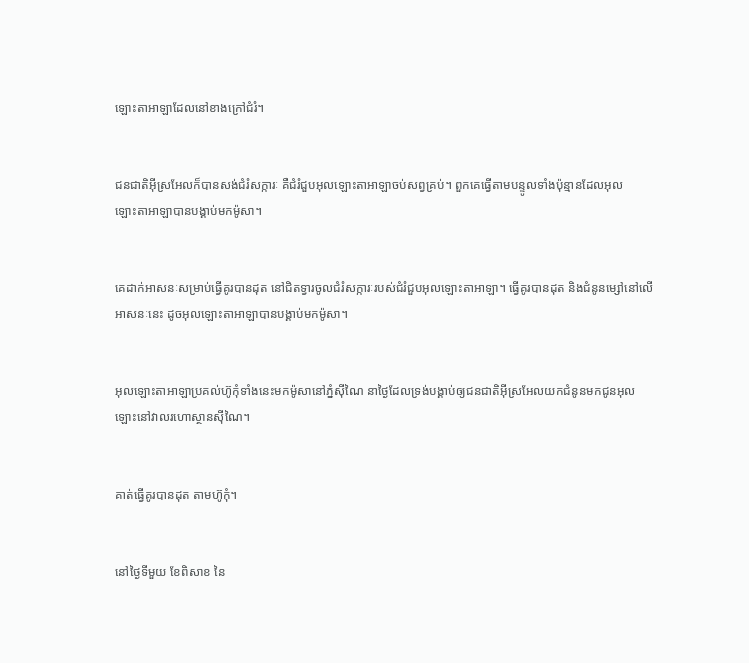ឡោះ‌តាអាឡាដែលនៅខាងក្រៅជំរំ។


ជន‌ជាតិអ៊ីស្រ‌អែលក៏បានសង់ជំរំ‌សក្ការៈ គឺជំរំជួបអុលឡោះ‌តាអាឡាចប់សព្វគ្រប់។ ពួកគេធ្វើតាមបន្ទូលទាំងប៉ុន្មានដែលអុលឡោះ‌តាអាឡាបានបង្គាប់មកម៉ូសា។


គេដាក់អាសនៈសម្រាប់ធ្វើគូរបានដុត នៅជិតទ្វារចូលជំរំ‌សក្ការៈរបស់ជំរំជួបអុលឡោះ‌តាអាឡា។ ធ្វើគូរបានដុត និងជំនូនម្សៅនៅលើអាសនៈនេះ ដូចអុលឡោះ‌តាអាឡាបានបង្គាប់មកម៉ូសា។


អុលឡោះ‌តាអាឡាប្រគល់ហ៊ូកុំទាំងនេះមកម៉ូសានៅភ្នំស៊ីណៃ នាថ្ងៃដែលទ្រង់បង្គាប់ឲ្យជន‌ជាតិអ៊ីស្រ‌អែលយកជំនូនមកជូនអុលឡោះនៅវាលរហោស្ថានស៊ីណៃ។


គាត់ធ្វើគូរបានដុត តាមហ៊ូកុំ។


នៅថ្ងៃទីមួយ ខែពិសាខ នៃ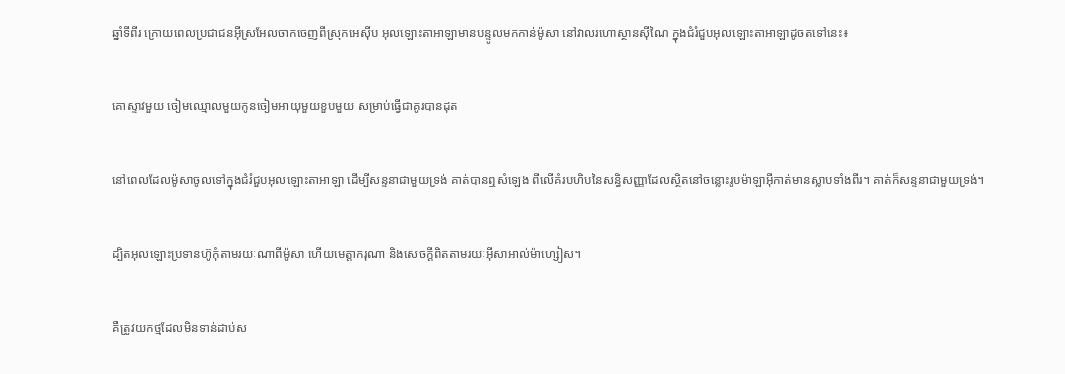ឆ្នាំទីពីរ ក្រោយពេលប្រជា‌ជនអ៊ីស្រ‌អែលចាកចេញពីស្រុកអេស៊ីប អុលឡោះ‌តាអាឡាមានបន្ទូលមកកាន់ម៉ូសា នៅវាលរហោ‌ស្ថានស៊ីណៃ ក្នុងជំរំជួបអុលឡោះ‌តាអាឡាដូចតទៅនេះ៖


គោស្ទាវមួយ ចៀមឈ្មោលមួយកូនចៀមអាយុមួយខួបមួយ សម្រាប់ធ្វើជាគូរបានដុត


នៅពេលដែលម៉ូសាចូលទៅក្នុងជំរំជួបអុលឡោះ‌តាអាឡា ដើម្បីសន្ទនាជាមួយទ្រង់ គាត់បានឮសំឡេង ពីលើគំរបហិបនៃសន្ធិសញ្ញាដែលស្ថិតនៅចន្លោះរូបម៉ាឡា‌អ៊ីកាត់មានស្លាបទាំងពីរ។ គាត់ក៏សន្ទនាជាមួយទ្រង់។


ដ្បិតអុលឡោះប្រទានហ៊ូកុំតាមរយៈណាពីម៉ូសា ហើយមេត្តា‌ករុណា និងសេចក្ដីពិតតាមរយៈអ៊ីសា‌អាល់ម៉ា‌ហ្សៀស។


គឺត្រូវយកថ្មដែលមិនទាន់ដាប់ស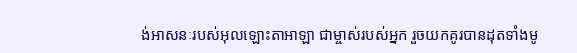ង់អាសនៈរបស់អុលឡោះ‌តាអាឡា ជាម្ចាស់របស់អ្នក រួចយកគូរបានដុតទាំងមូ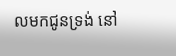លមកជូនទ្រង់ នៅ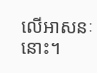លើអាសនៈនោះ។